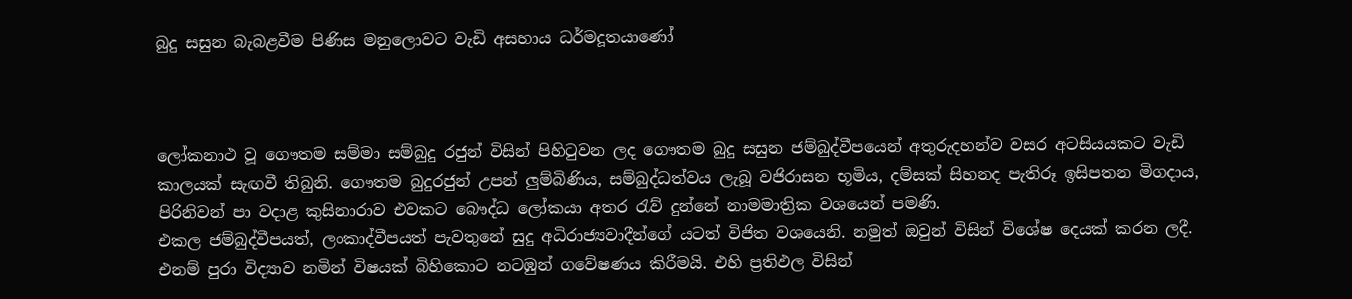බුදු සසුන බැබළවීම පිණිස මනුලොවට වැඩි අසහාය ධර්මදූතයාණෝ



ලෝකනාථ වූ ගෞතම සම්මා සම්බුදු රජුන් විසින් පිහිටුවන ලද ගෞතම බුදු සසුන ජම්බුද්වීපයෙන් අතුරුදහන්ව වසර අටසියයකට වැඩි කාලයක් සැඟවී තිබුනි. ගෞතම බුදුරජුන් උපන් ලුම්බිණිය, සම්බුද්ධත්වය ලැබූ වජිරාසන භූමිය, දම්සක් සිහනද පැතිරූ ඉසිපතන මිගදාය, පිරිනිවන් පා වදාළ කුසිනාරාව එවකට බෞද්ධ ලෝකයා අතර රැව් දුන්නේ නාමමාත්‍රික වශයෙන් පමණි.
එකල ජම්බුද්වීපයත්, ලංකාද්වීපයත් පැවතුනේ සුදු අධිරාජ්‍යවාදීන්ගේ යටත් විජිත වශයෙනි. නමුත් ඔවුන් විසින් විශේෂ දෙයක් කරන ලදී. එනම් පුරා විද්‍යාව නමින් විෂයක් බිහිකොට නටඹුන් ගවේෂණය කිරීමයි. එහි ප්‍රතිඵල විසින්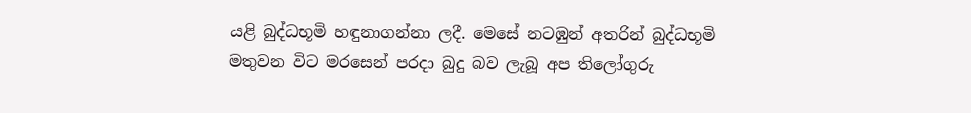යළි බුද්ධභූමි හඳුනාගන්නා ලදී. මෙසේ නටඹුන් අතරින් බුද්ධභූමි මතුවන විට මරසෙන් පරදා බුදු බව ලැබූ අප තිලෝගුරු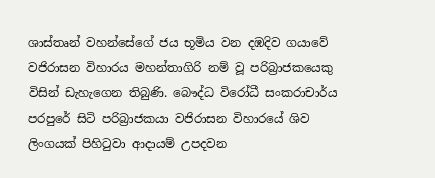ශාස්තෘන් වහන්සේගේ ජය භූමිය වන දඹදිව ගයාවේ වජිරාසන විහාරය මහන්තාගිරි නම් වූ පරිබ්‍රාජකයෙකු විසින් ඩැහැගෙන තිබුණි. බෞද්ධ විරෝධී සංකරාචාර්ය පරපුරේ සිටි පරිබ්‍රාජකයා වජිරාසන විහාරයේ ශිව ලිංගයක් පිහිටුවා ආදායම් උපදවන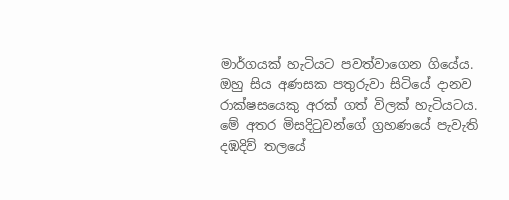මාර්ගයක් හැටියට පවත්වාගෙන ගියේය. ඔහු සිය අණසක පතුරුවා සිටියේ දානව රාක්ෂසයෙකු අරක් ගත් විලක් හැටියටය.
මේ අතර මිසදිටුවන්ගේ ග්‍රහණයේ පැවැති දඹදිව් තලයේ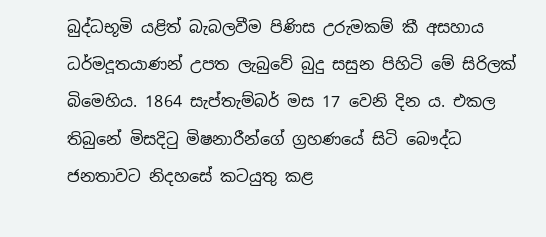බුද්ධභූමි යළිත් බැබලවීම පිණිස උරුමකම් කී අසහාය ධර්මදූතයාණන් උපත ලැබුවේ බුදු සසුන පිහිටි මේ සිරිලක් බිමෙහිය. 1864 සැප්තැම්බර් මස 17 වෙනි දින ය. එකල තිබුනේ මිසදිටු මිෂනාරීන්ගේ ග්‍රහණයේ සිටි බෞද්ධ ජනතාවට නිදහසේ කටයුතු කළ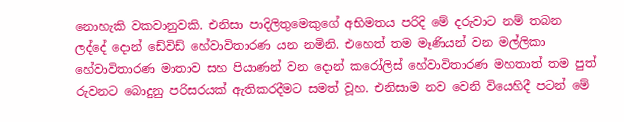නොහැකි වකවානුවකි. එනිසා පාදිලිතුමෙකුගේ අභිමතය පරිදි මේ දරුවාට නම් තබන ලද්දේ දොන් ඩේවිඩ් හේවාවිතාරණ යන නමිනි. එහෙත් තම මෑණියන් වන මල්ලිකා හේවාවිතාරණ මාතාව සහ පියාණන් වන දොන් කරෝලිස් හේවාවිතාරණ මහතාත් තම පුත් රුවනට බොදුනු පරිසරයක් ඇතිකරදීමට සමත් වූහ. එනිසාම නව වෙනි වියෙහිදී පටන් මේ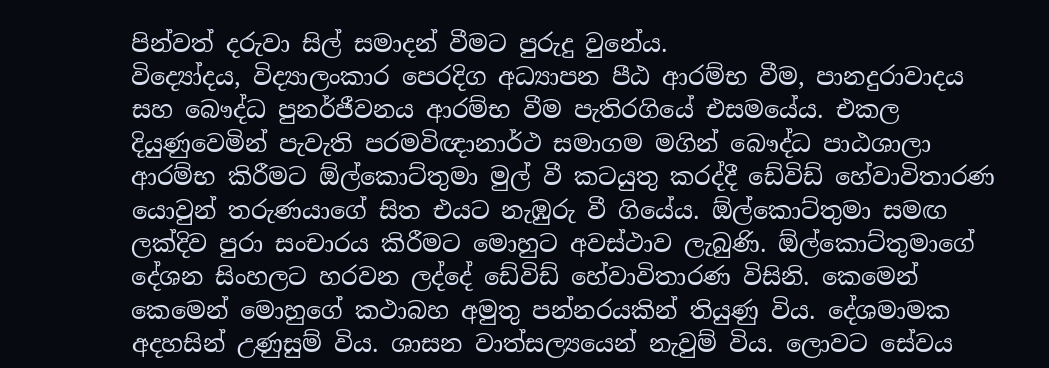පින්වත් දරුවා සිල් සමාදන් වීමට පුරුදු වුනේය.
විද්‍යෝදය, විද්‍යාලංකාර පෙරදිග අධ්‍යාපන පීඨ ආරම්භ වීම, පානදුරාවාදය සහ බෞද්ධ පුනර්ජීවනය ආරම්භ වීම පැතිරගියේ එසමයේය. එකල දියුණුවෙමින් පැවැති පරමවිඥානාර්ථ සමාගම මගින් බෞද්ධ පාඨශාලා ආරම්භ කිරීමට ඕල්කොට්තුමා මුල් වී කටයුතු කරද්දී ඩේවිඩ් හේවාවිතාරණ යොවුන් තරුණයාගේ සිත එයට නැඹුරු වී ගියේය. ඕල්කොට්තුමා සමඟ ලක්දිව පුරා සංචාරය කිරීමට මොහුට අවස්ථාව ලැබුණි. ඕල්කොට්තුමාගේ දේශන සිංහලට හරවන ලද්දේ ඩේවිඩ් හේවාවිතාරණ විසිනි. කෙමෙන් කෙමෙන් මොහුගේ කථාබහ අමුතු පන්නරයකින් තියුණු විය. දේශමාමක අදහසින් උණුසුම් විය. ශාසන වාත්සල්‍යයෙන් නැවුම් විය. ලොවට සේවය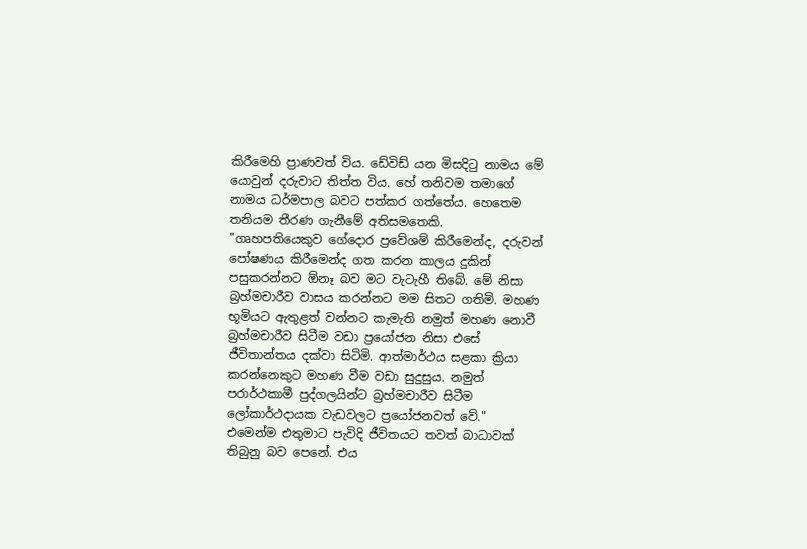කිරීමෙහි ප්‍රාණවත් විය. ඩේවිඩ් යන මිසදිටු නාමය මේ යොවුන් දරුවාට තිත්ත විය. හේ තනිවම තමාගේ නාමය ධර්මපාල බවට පත්කර ගත්තේය. හෙතෙම තනියම තීරණ ගැනීමේ අතිසමතෙකි.
"ගෘහපතියෙකුව ගේදොර ප්‍රවේශම් කිරීමෙන්ද, දරුවන් පෝෂණය කිරීමෙන්ද ගත කරන කාලය දුකින් පසුකරන්නට ඕනෑ බව මට වැටැහී තිබේ. මේ නිසා බ්‍රහ්මචාරීව වාසය කරන්නට මම සිතට ගතිමි. මහණ භූමියට ඇතුළත් වන්නට කැමැති නමුත් මහණ නොවී බ්‍රහ්මචාරීව සිටීම වඩා ප්‍රයෝජන නිසා එසේ ජීවිතාන්තය දක්වා සිටිමි. ආත්මාර්ථය සළකා ක්‍රියා කරන්නෙකුට මහණ වීම වඩා සුදුසුය. නමුත් පරාර්ථකාමී පුද්ගලයින්ට බ්‍රහ්මචාරීව සිටීම ලෝකාර්ථදායක වැඩවලට ප්‍රයෝජනවත් වේ."
එමෙන්ම එතුමාට පැවිදි ජීවිතයට තවත් බාධාවක් තිබුනු බව පෙනේ. එය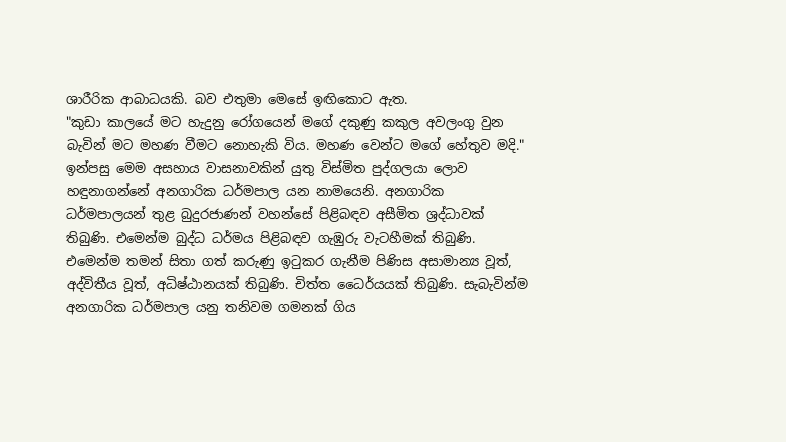ශාරීරික ආබාධයකි. බව එතුමා මෙසේ ඉඟිකොට ඇත.
"කුඩා කාලයේ මට හැදුනු රෝගයෙන් මගේ දකුණු කකුල අවලංගු වුන බැවින් මට මහණ වීමට නොහැකි විය. මහණ වෙන්ට මගේ හේතුව මදි."
ඉන්පසු මෙම අසහාය වාසනාවකින් යුතු විස්මිත පුද්ගලයා ලොව හඳුනාගන්නේ අනගාරික ධර්මපාල යන නාමයෙනි. අනගාරික ධර්මපාලයන් තුළ බුදුරජාණන් වහන්සේ පිළිබඳව අසීමිත ශ්‍රද්ධාවක් තිබුණි. එමෙන්ම බුද්ධ ධර්මය පිළිබඳව ගැඹුරු වැටහීමක් තිබුණි. එමෙන්ම තමන් සිතා ගත් කරුණු ඉටුකර ගැනීම පිණිස අසාමාන්‍ය වූත්, අද්විතීය වූත්, අධිෂ්ඨානයක් තිබුණි. චිත්ත ධෛර්යයක් තිබුණි. සැබැවින්ම අනගාරික ධර්මපාල යනු තනිවම ගමනක් ගිය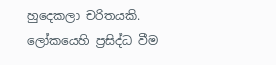හුදෙකලා චරිතයකි. ලෝකයෙහි ප්‍රසිද්ධ වීම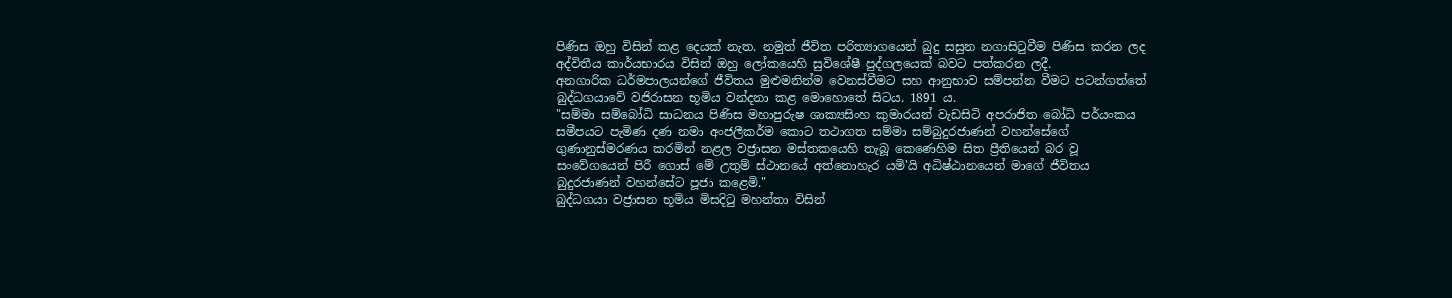පිණිස ඔහු විසින් කළ දෙයක් නැත. නමුත් ජීවිත පරිත්‍යාගයෙන් බුදු සසුන නගාසිටුවීම පිණිස කරන ලද අද්විතීය කාර්යභාරය විසින් ඔහු ලෝකයෙහි සුවිශේෂී පුද්ගලයෙක් බවට පත්කරන ලදී.
අනගාරික ධර්මපාලයන්ගේ ජීවිතය මුළුමනින්ම වෙනස්වීමට සහ ආනුභාව සම්පන්න වීමට පටන්ගත්තේ බුද්ධගයාවේ වජිරාසන භූමිය වන්දනා කළ මොහොතේ සිටය. 1891 ය.
"සම්මා සම්බෝධි සාධනය පිණිස මහාපුරුෂ ශාක්‍යසිංහ කුමාරයන් වැඩසිටි අපරාජිත බෝධි පර්යංකය සමීපයට පැමිණ දණ නමා අංජලීකර්ම කොට තථාගත සම්මා සම්බුදුරජාණන් වහන්සේගේ ගුණානුස්මරණය කරමින් නළල වජ්‍රාසන මස්තකයෙහි තැබූ කෙණෙහිම සිත ප්‍රීතියෙන් බර වූ සංවේගයෙන් පිරී ගොස් මේ උතුම් ස්ථානයේ අත්නොහැර යමි'යි අධිෂ්ඨානයෙන් මාගේ ජීවිතය බුදුරජාණන් වහන්සේට පූජා කළෙමි."
බුද්ධගයා වජ්‍රාසන භූමිය මිසදිටු මහන්තා විසින්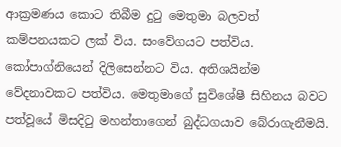ආක්‍රමණය කොට තිබීම දුටු මෙතුමා බලවත් කම්පනයකට ලක් විය. සංවේගයට පත්විය. කෝපාග්නියෙන් දිලිසෙන්නට විය. අතිශයින්ම වේදනාවකට පත්විය. මෙතුමාගේ සුවිශේෂී සිහිනය බවට පත්වූයේ මිසදිටු මහන්තාගෙන් බුද්ධගයාව බේරාගැනීමයි.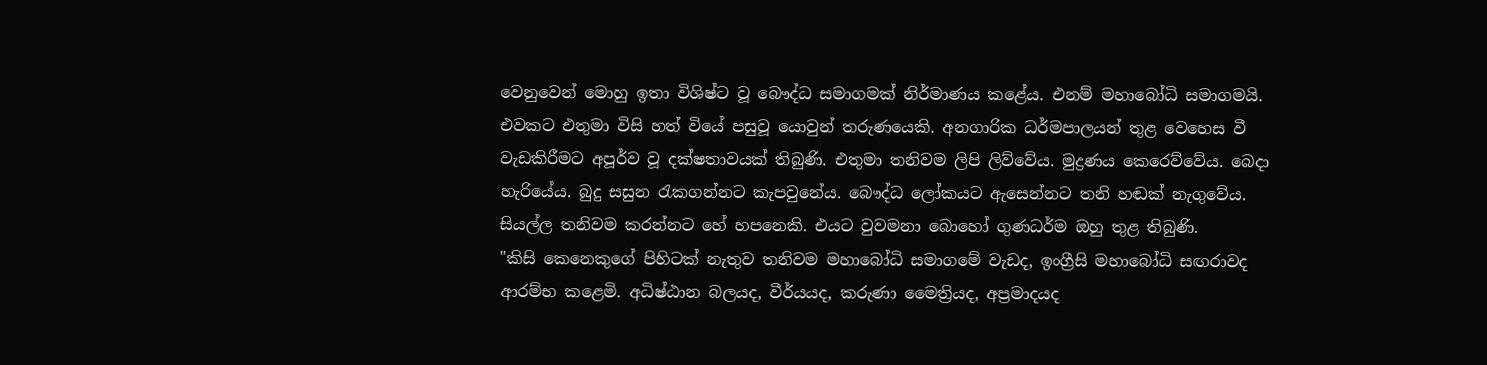වෙනුවෙන් මොහු ඉතා විශිෂ්ට වූ බෞද්ධ සමාගමක් නිර්මාණය කළේය. එනම් මහාබෝධි සමාගමයි.
එවකට එතුමා විසි හත් වියේ පසුවූ යොවුන් තරුණයෙකි. අනගාරික ධර්මපාලයන් තුළ වෙහෙස වී වැඩකිරීමට අපූර්ව වූ දක්ෂතාවයක් තිබුණි. එතුමා තනිවම ලිපි ලිව්වේය. මුද්‍රණය කෙරෙව්වේය. බෙදා හැරියේය. බුදු සසුන රැකගන්නට කැපවුනේය. බෞද්ධ ලෝකයට ඇසෙන්නට තනි හඬක් නැගුවේය. සියල්ල තනිවම කරන්නට හේ හපනෙකි. එයට වුවමනා බොහෝ ගුණධර්ම ඔහු තුළ තිබුණි.
"කිසි කෙනෙකුගේ පිහිටක් නැතුව තනිවම මහාබෝධි සමාගමේ වැඩද, ඉංග්‍රීසි මහාබෝධි සඟරාවද ආරම්භ කළෙමි. අධිෂ්ඨාන බලයද, වීර්යයද, කරුණා මෛත්‍රියද, අප්‍රමාදයද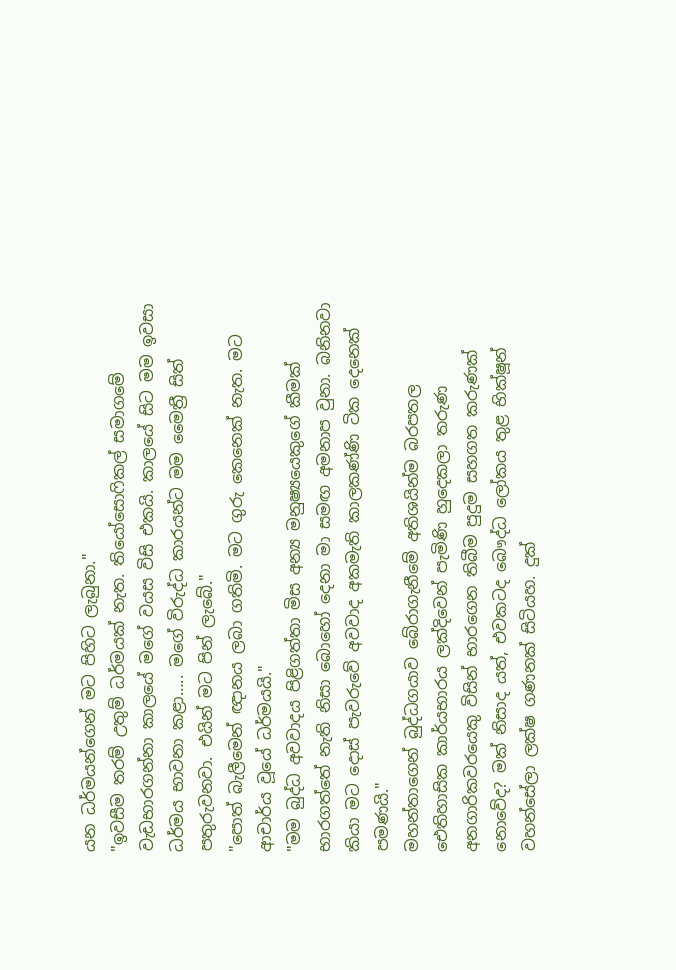යන ධර්මයන්ගෙන් මට පිහිට ලැබුනා."
"ඉවසීම තරම් උතුම් ධර්මයක් නැත. තියෝසොෆිකල් සමාගමේ වැඩභාරගන්නා කාලයේ මගේ වයස විසි එකයි. කාලයේ සිට මම ඉවසා ධර්මය භාවනා කළා….. මගේ විරුද්ධ කාරයන්ට මම මෛත්‍රී සිත් පතුරුවනවා. එයින් මට පින් ලැබේ."
"පොත් බැලීමෙන් ඥානය ලබා ගතිමි. මට ගුරු කෙනෙක් නැත. මට ආචාර්ය වූයේ ධර්මයයි."
"මම බුද්ධ අවවාදය පිළිගත්තා මිස අන්‍ය මනුෂ්‍යයෙකුගේ කීමක් භාරගත්තේ නැති නිසා බොහෝ දෙනා මා සමඟ අමනාප වුනා. බනිනවා කියා මට දොස් පැවරුවේ අවවාද අකමැති කාලකණ්ණි ටික දෙනෙක් පමණයි."
මහන්තාගෙන් බුද්ධගයාව බේරාගැනීමේ අතිශයින්ම බරපතල ඓතිහාසික කාර්යභාරය ලක්දිවෙන් පැමිණි හුදෙකලා තරුණ අනගාරිකවරයෙකු විසින් භාරගෙන තිබීම පුදුම සහගත කරුණක් නොවේද? මක් නිසාද යත්, එවකටද බෞද්ධ ලෝකය තුළ භික්ෂූන් වහන්සේලා ලක්ෂ ගණනක් සිටියහ. දුක්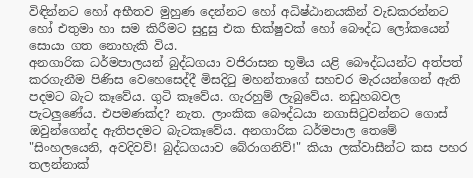විඳින්නට හෝ අභීතව මුහුණ දෙන්නට හෝ අධිෂ්ඨානයකින් වැඩකරන්නට හෝ එතුමා හා සම කිරීමට සුදුසු එක භික්ෂුවක් හෝ බෞද්ධ ලෝකයෙන් සොයා ගත නොහැකි විය.
අනගාරික ධර්මපාලයන් බුද්ධගයා වජිරාසන භූමිය යළි බෞද්ධයන්ට අත්පත් කරගැනීම පිණිස වෙහෙසෙද්දී මිසදිටු මහන්තාගේ සහචර මැරයන්ගෙන් ඇති පදමට බැට කෑවේය. ගුටි කෑවේය. ගැරහුම් ලැබුවේය. නඩුහබවල පැටලුණේය. එපමණක්ද? නැත. ලාංකික බෞද්ධයා නගාසිටුවන්නට ගොස් ඔවුන්ගෙන්ද ඇතිපදමට බැටකෑවේය. අනගාරික ධර්මපාල තෙමේ "සිංහලයෙනි, අවදිවව්! බුද්ධගයාව බේරාගනිව්!" කියා ලක්වාසීන්ට කස පහර තලන්නාක්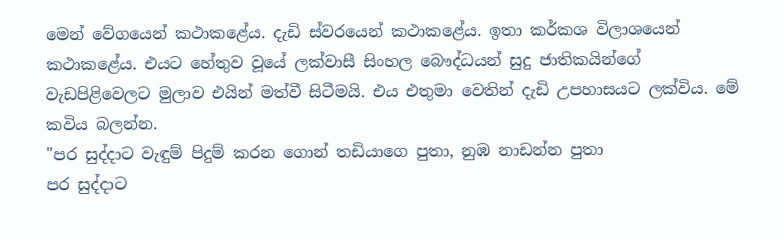මෙන් වේගයෙන් කථාකළේය. දැඩි ස්වරයෙන් කථාකළේය. ඉතා කර්කශ විලාශයෙන් කථාකළේය. එයට හේතුව වූයේ ලක්වාසී සිංහල බෞද්ධයන් සුදු ජාතිකයින්ගේ වැඩපිළිවෙලට මුලාව එයින් මත්වී සිටීමයි. එය එතුමා වෙතින් දැඩි උපහාසයට ලක්විය. මේ කවිය බලන්න.
"පර සුද්දාට වැඳුම් පිදුම් කරන ගොන් තඩියාගෙ පුතා, නුඹ නාඩන්න පුතා
පර සුද්දාට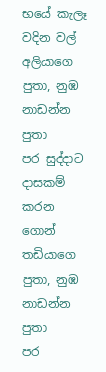භයේ කැලෑ වදින වල් අලියාගෙ පුතා, නුඹ නාඩන්න පුතා
පර සුද්දාට දාසකම් කරන ගොන් තඩියාගෙ පුතා, නුඹ නාඩන්න පුතා
පර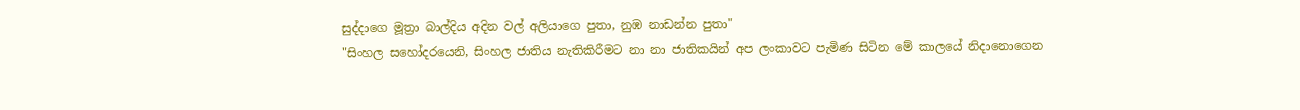සුද්දාගෙ මූත්‍රා බාල්දිය අදින වල් අලියාගෙ පුතා, නුඹ නාඩන්න පුතා"
"සිංහල සහෝදරයෙනි, සිංහල ජාතිය නැතිකිරීමට නා නා ජාතිකයින් අප ලංකාවට පැමිණ සිටින මේ කාලයේ නිදානොගෙන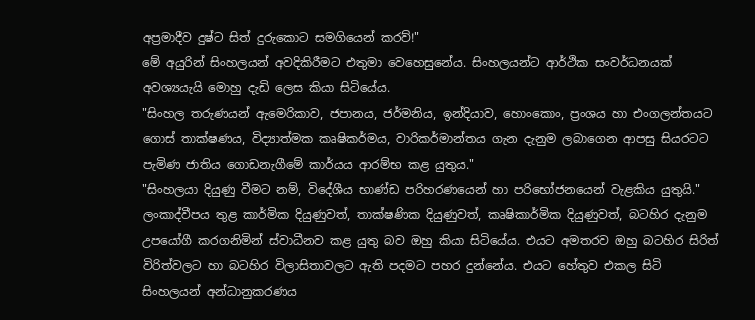අප්‍රමාදීව දුෂ්ට සිත් දුරුකොට සමගියෙන් කරව්!"
මේ අයුරින් සිංහලයන් අවදිකිරීමට එතුමා වෙහෙසුනේය. සිංහලයන්ට ආර්ථික සංවර්ධනයක් අවශ්‍යයැයි මොහු දැඩි ලෙස කියා සිටියේය.
"සිංහල තරුණයන් ඇමෙරිකාව, ජපානය, ජර්මනිය, ඉන්දියාව, හොංකොං, ප්‍රංශය හා එංගලන්තයට ගොස් තාක්ෂණය, විද්‍යාත්මක කෘෂිකර්මය, වාරිකර්මාන්තය ගැන දැනුම ලබාගෙන ආපසු සියරටට පැමිණ ජාතිය ගොඩනැගීමේ කාර්යය ආරම්භ කළ යුතුය."
"සිංහලයා දියුණු වීමට නම්, විදේශීය භාණ්ඩ පරිහරණයෙන් හා පරිභෝජනයෙන් වැළකිය යුතුයි."
ලංකාද්වීපය තුළ කාර්මික දියුණුවත්, තාක්ෂණික දියුණුවත්, කෘෂිකාර්මික දියුණුවත්, බටහිර දැනුම උපයෝගී කරගනිමින් ස්වාධීනව කළ යුතු බව ඔහු කියා සිටියේය. එයට අමතරව ඔහු බටහිර සිරිත් විරිත්වලට හා බටහිර විලාසිතාවලට ඇති පදමට පහර දුන්නේය. එයට හේතුව එකල සිටි සිංහලයන් අන්ධානුකරණය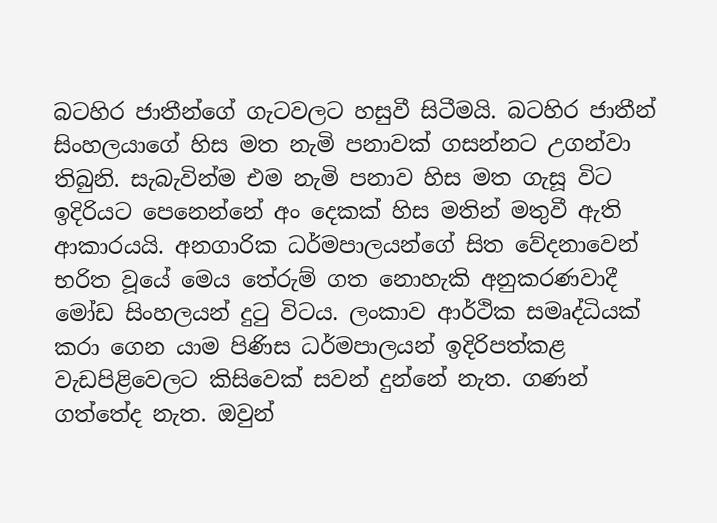බටහිර ජාතීන්ගේ ගැටවලට හසුවී සිටීමයි. බටහිර ජාතීන් සිංහලයාගේ හිස මත නැමි පනාවක් ගසන්නට උගන්වා තිබුනි. සැබැවින්ම එම නැමි පනාව හිස මත ගැසූ විට ඉදිරියට පෙනෙන්නේ අං දෙකක් හිස මතින් මතුවී ඇති ආකාරයයි. අනගාරික ධර්මපාලයන්ගේ සිත වේදනාවෙන් භරිත වූයේ මෙය තේරුම් ගත නොහැකි අනුකරණවාදී මෝඩ සිංහලයන් දුටු විටය. ලංකාව ආර්ථික සමෘද්ධියක් කරා ගෙන යාම පිණිස ධර්මපාලයන් ඉදිරිපත්කළ වැඩපිළිවෙලට කිසිවෙක් සවන් දුන්නේ නැත. ගණන් ගත්තේද නැත. ඔවුන්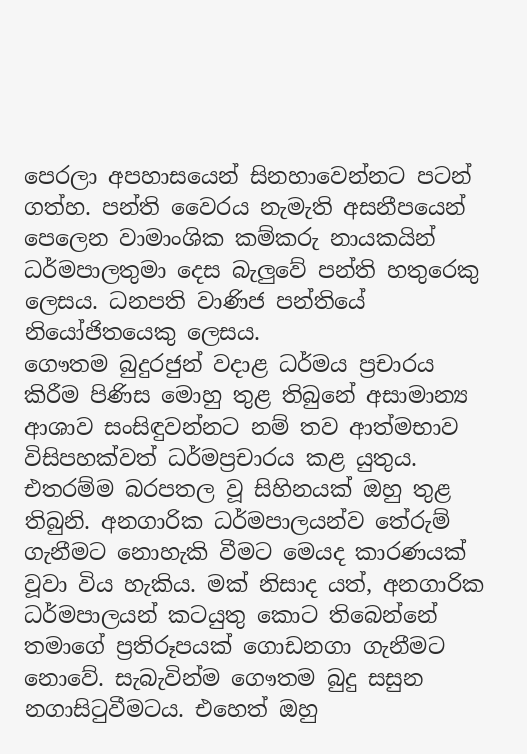පෙරලා අපහාසයෙන් සිනහාවෙන්නට පටන් ගත්හ. පන්ති වෛරය නැමැති අසනීපයෙන් පෙලෙන වාමාංශික කම්කරු නායකයින් ධර්මපාලතුමා දෙස බැලුවේ පන්ති හතුරෙකු ලෙසය. ධනපති වාණිජ පන්තියේ නියෝජිතයෙකු ලෙසය.
ගෞතම බුදුරජුන් වදාළ ධර්මය ප්‍රචාරය කිරීම පිණිස මොහු තුළ තිබුනේ අසාමාන්‍ය ආශාව සංසිඳුවන්නට නම් තව ආත්මභාව විසිපහක්වත් ධර්මප්‍රචාරය කළ යුතුය. එතරම්ම බරපතල වූ සිහිනයක් ඔහු තුළ තිබුනි. අනගාරික ධර්මපාලයන්ව තේරුම් ගැනීමට නොහැකි වීමට මෙයද කාරණයක් වූවා විය හැකිය. මක් නිසාද යත්, අනගාරික ධර්මපාලයන් කටයුතු කොට තිබෙන්නේ තමාගේ ප්‍රතිරූපයක් ගොඩනගා ගැනීමට නොවේ. සැබැවින්ම ගෞතම බුදු සසුන නගාසිටුවීමටය. එහෙත් ඔහු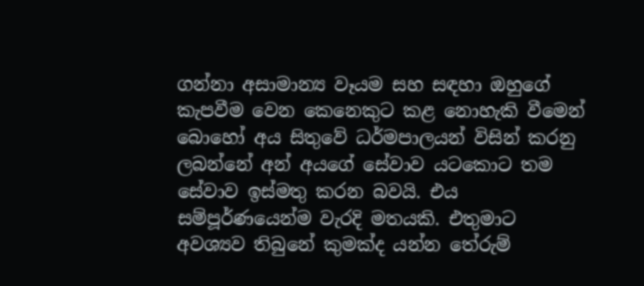ගන්නා අසාමාන්‍ය වෑයම සහ සඳහා ඔහුගේ කැපවීම වෙන කෙනෙකුට කළ නොහැකි වීමෙන් බොහෝ අය සිතුවේ ධර්මපාලයන් විසින් කරනු ලබන්නේ අන් අයගේ සේවාව යටකොට තම සේවාව ඉස්මතු කරන බවයි. එය සම්පූර්ණයෙන්ම වැරදි මතයකි. එතුමාට අවශ්‍යව තිබුනේ කුමක්ද යන්න තේරුම්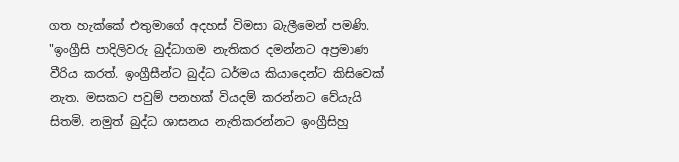ගත හැක්කේ එතුමාගේ අදහස් විමසා බැලීමෙන් පමණි.
"ඉංග්‍රීසි පාදිලිවරු බුද්ධාගම නැතිකර දමන්නට අප්‍රමාණ වීරිය කරත්. ඉංග්‍රීසීන්ට බුද්ධ ධර්මය කියාදෙන්ට කිසිවෙක් නැත. මසකට පවුම් පනහක් වියදම් කරන්නට වේයැයි සිතමි. නමුත් බුද්ධ ශාසනය නැතිකරන්නට ඉංග්‍රීසිහු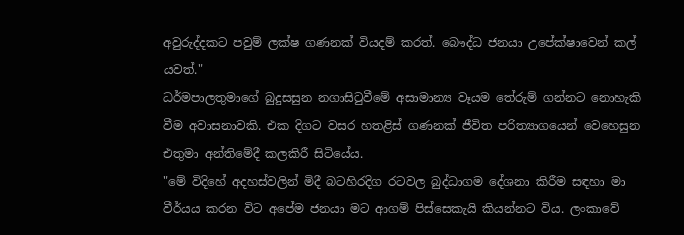අවුරුද්දකට පවුම් ලක්ෂ ගණනක් වියදම් කරත්. බෞද්ධ ජනයා උපේක්ෂාවෙන් කල් යවත්."
ධර්මපාලතුමාගේ බුදුසසුන නගාසිටුවීමේ අසාමාන්‍ය වෑයම තේරුම් ගන්නට නොහැකි වීම අවාසනාවකි. එක දිගට වසර හතළිස් ගණනක් ජීවිත පරිත්‍යාගයෙන් වෙහෙසුන එතුමා අන්තිමේදී කලකිරී සිටියේය.
"මේ විදිහේ අදහස්වලින් මිදී බටහිරදිග රටවල බුද්ධාගම දේශනා කිරීම සඳහා මා වීර්යය කරන විට අපේම ජනයා මට ආගම් පිස්සෙකැයි කියන්නට විය. ලංකාවේ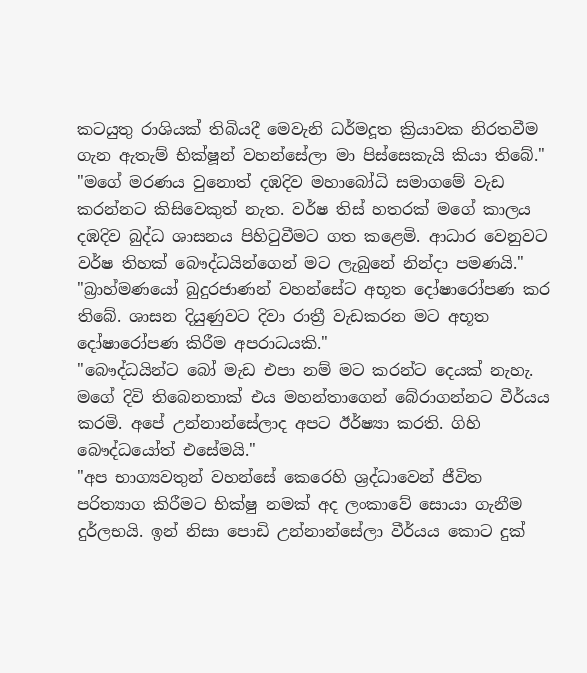කටයුතු රාශියක් තිබියදී මෙවැනි ධර්මදූත ක්‍රියාවක නිරතවීම ගැන ඇතැම් භික්ෂූන් වහන්සේලා මා පිස්සෙකැයි කියා තිබේ."
"මගේ මරණය වුනොත් දඹදිව මහාබෝධි සමාගමේ වැඩ කරන්නට කිසිවෙකුත් නැත. වර්ෂ තිස් හතරක් මගේ කාලය දඹදිව බුද්ධ ශාසනය පිහිටුවීමට ගත කළෙමි. ආධාර වෙනුවට වර්ෂ තිහක් බෞද්ධයින්ගෙන් මට ලැබුනේ නින්දා පමණයි."
"බ්‍රාහ්මණයෝ බුදුරජාණන් වහන්සේට අභූත දෝෂාරෝපණ කර තිබේ. ශාසන දියුණුවට දිවා රාත්‍රී වැඩකරන මට අභූත දෝෂාරෝපණ කිරීම අපරාධයකි."
"බෞද්ධයින්ට බෝ මැඩ එපා නම් මට කරන්ට දෙයක් නැහැ. මගේ දිවි තිබෙනතාක් එය මහන්තාගෙන් බේරාගන්නට වීර්යය කරමි. අපේ උන්නාන්සේලාද අපට ඊර්ෂ්‍යා කරති. ගිහි බෞද්ධයෝත් එසේමයි."
"අප භාග්‍යවතුන් වහන්සේ කෙරෙහි ශ්‍රද්ධාවෙන් ජීවිත පරිත්‍යාග කිරීමට භික්ෂු නමක් අද ලංකාවේ සොයා ගැනීම දුර්ලභයි. ඉන් නිසා පොඩි උන්නාන්සේලා වීර්යය කොට දුක්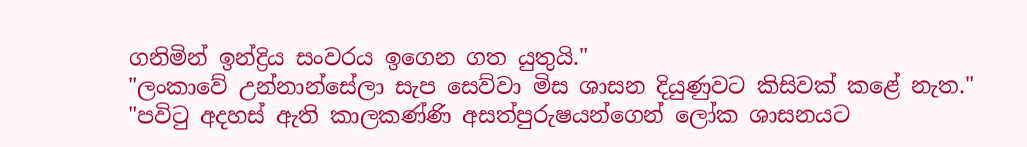ගනිමින් ඉන්ද්‍රිය සංවරය ඉගෙන ගත යුතුයි."
"ලංකාවේ උන්නාන්සේලා සැප සෙව්වා මිස ශාසන දියුණුවට කිසිවක් කළේ නැත."
"පවිටු අදහස් ඇති කාලකණ්ණි අසත්පුරුෂයන්ගෙන් ලෝක ශාසනයට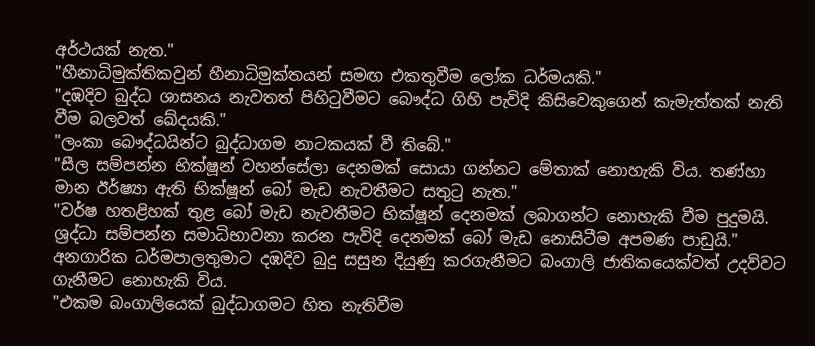අර්ථයක් නැත."
"හීනාධිමුක්තිකවුන් හීනාධිමුක්තයන් සමඟ එකතුවීම ලෝක ධර්මයකි."
"දඹදිව බුද්ධ ශාසනය නැවතත් පිහිටුවීමට බෞද්ධ ගිහි පැවිදි කිසිවෙකුගෙන් කැමැත්තක් නැති වීම බලවත් ඛේදයකි."
"ලංකා බෞද්ධයින්ට බුද්ධාගම නාටකයක් වී තිබේ."
"සීල සම්පන්න භික්ෂූන් වහන්සේලා දෙනමක් සොයා ගන්නට මේතාක් නොහැකි විය. තණ්හා මාන ඊර්ෂ්‍යා ඇති භික්ෂූන් බෝ මැඩ නැවතීමට සතුටු නැත."
"වර්ෂ හතළිහක් තුළ බෝ මැඩ නැවතීමට භික්ෂූන් දෙනමක් ලබාගන්ට නොහැකි වීම පුදුමයි. ශ්‍රද්ධා සම්පන්න සමාධිභාවනා කරන පැවිදි දෙනමක් බෝ මැඩ නොසිටීම අපමණ පාඩුයි."
අනගාරික ධර්මපාලතුමාට දඹදිව බුදු සසුන දියුණු කරගැනීමට බංගාලි ජාතිකයෙක්වත් උදව්වට ගැනීමට නොහැකි විය.
"එකම බංගාලියෙක් බුද්ධාගමට හිත නැතිවීම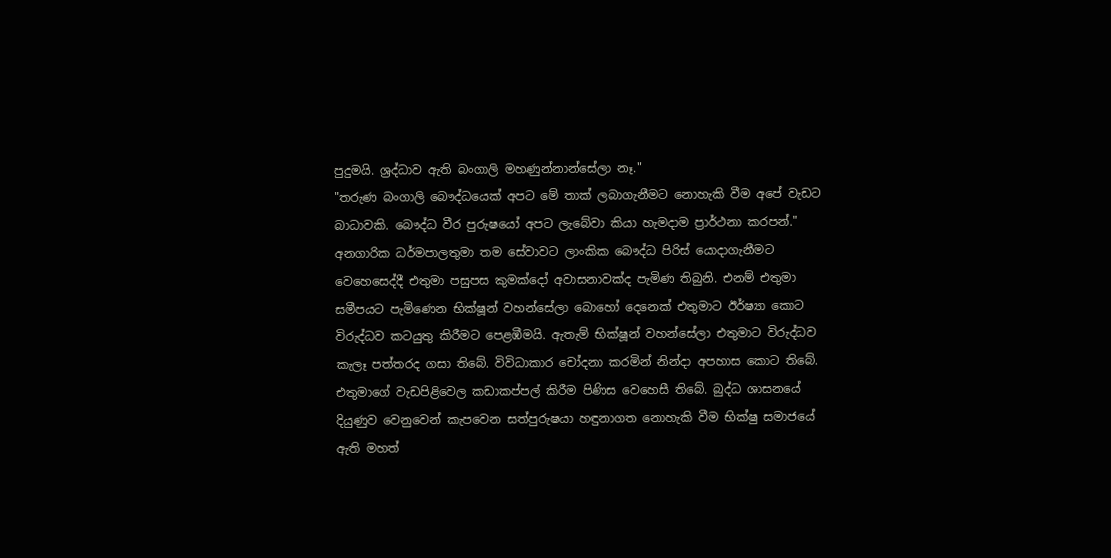පුදුමයි. ශ්‍රද්ධාව ඇති බංගාලි මහණුන්නාන්සේලා නෑ."
"තරුණ බංගාලි බෞද්ධයෙක් අපට මේ තාක් ලබාගැනීමට නොහැකි වීම අපේ වැඩට බාධාවකි. බෞද්ධ වීර පුරුෂයෝ අපට ලැබේවා කියා හැමදාම ප්‍රාර්ථනා කරපන්."
අනගාරික ධර්මපාලතුමා තම සේවාවට ලාංකික බෞද්ධ පිරිස් යොදාගැනීමට වෙහෙසෙද්දී එතුමා පසුපස කුමක්දෝ අවාසනාවක්ද පැමිණ තිබුනි. එනම් එතුමා සමීපයට පැමිණෙන භික්ෂූන් වහන්සේලා බොහෝ දෙනෙක් එතුමාට ඊර්ෂ්‍යා කොට විරුද්ධව කටයුතු කිරීමට පෙළඹීමයි. ඇතැම් භික්ෂූන් වහන්සේලා එතුමාට විරුද්ධව කැලෑ පත්තරද ගසා තිබේ. විවිධාකාර චෝදනා කරමින් නින්දා අපහාස කොට තිබේ. එතුමාගේ වැඩපිළිවෙල කඩාකප්පල් කිරීම පිණිස වෙහෙසී තිබේ. බුද්ධ ශාසනයේ දියුණුව වෙනුවෙන් කැපවෙන සත්පුරුෂයා හඳුනාගත නොහැකි වීම භික්ෂු සමාජයේ ඇති මහත්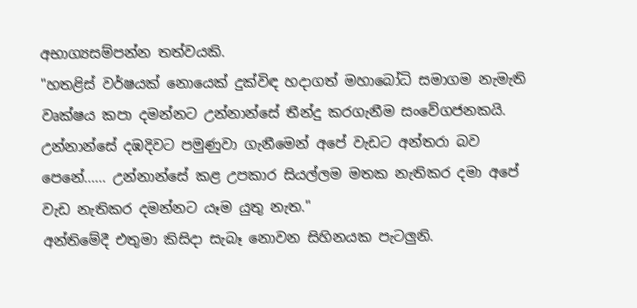අභාග්‍යසම්පන්න තත්වයකි.
"හතළිස් වර්ෂයක් නොයෙක් දුක්විඳ හදාගත් මහාබෝධි සමාගම නැමැති වෘක්ෂය කපා දමන්නට උන්නාන්සේ තීන්දු කරගැනීම සංවේගජනකයි. උන්නාන්සේ දඹදිවට පමුණුවා ගැනීමෙන් අපේ වැඩට අන්තරා බව පෙනේ…… උන්නාන්සේ කළ උපකාර සියල්ලම මතක නැතිකර දමා අපේ වැඩ නැතිකර දමන්නට යෑම යුතු නැත."
අන්තිමේදී එතුමා කිසිදා සැබෑ නොවන සිහිනයක පැටලුනි.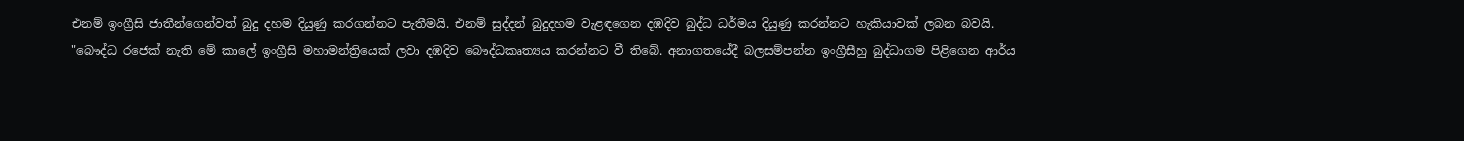එනම් ඉංග්‍රීසි ජාතීන්ගෙන්වත් බුදු දහම දියුණු කරගන්නට පැතීමයි. එනම් සුද්දන් බුදුදහම වැළඳගෙන දඹදිව බුද්ධ ධර්මය දියුණු කරන්නට හැකියාවක් ලබන බවයි.
"බෞද්ධ රජෙක් නැති මේ කාලේ ඉංග්‍රීසි මහාමන්ත්‍රියෙක් ලවා දඹදිව බෞද්ධකෘත්‍යය කරන්නට වී තිබේ. අනාගතයේදී බලසම්පන්න ඉංග්‍රීසීහු බුද්ධාගම පිළිගෙන ආර්ය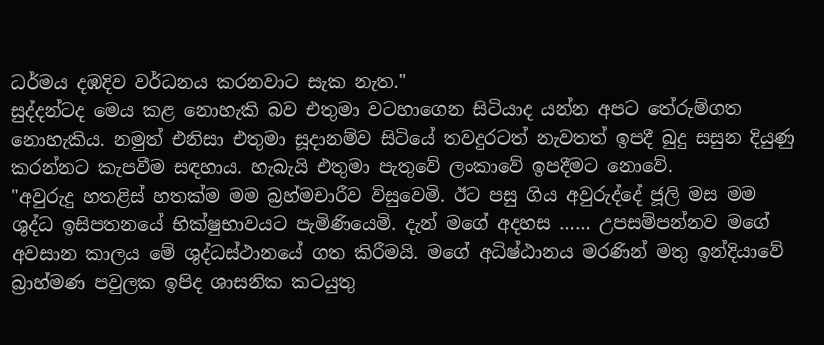ධර්මය දඹදිව වර්ධනය කරනවාට සැක නැත."
සුද්දන්ටද මෙය කළ නොහැකි බව එතුමා වටහාගෙන සිටියාද යන්න අපට තේරුම්ගත නොහැකිය. නමුත් එනිසා එතුමා සූදානම්ව සිටියේ තවදුරටත් නැවතත් ඉපදී බුදු සසුන දියුණු කරන්නට කැපවීම සඳහාය. හැබැයි එතුමා පැතුවේ ලංකාවේ ඉපදීමට නොවේ.
"අවුරුදු හතළිස් හතක්ම මම බ්‍රහ්මචාරීව විසුවෙමි. ඊට පසු ගිය අවුරුද්දේ ජූලි මස මම ශුද්ධ ඉසිපතනයේ භික්ෂුභාවයට පැමිණියෙමි. දැන් මගේ අදහස …… උපසම්පන්නව මගේ අවසාන කාලය මේ ශුද්ධස්ථානයේ ගත කිරීමයි. මගේ අධිෂ්ඨානය මරණින් මතු ඉන්දියාවේ බ්‍රාහ්මණ පවුලක ඉපිද ශාසනික කටයුතු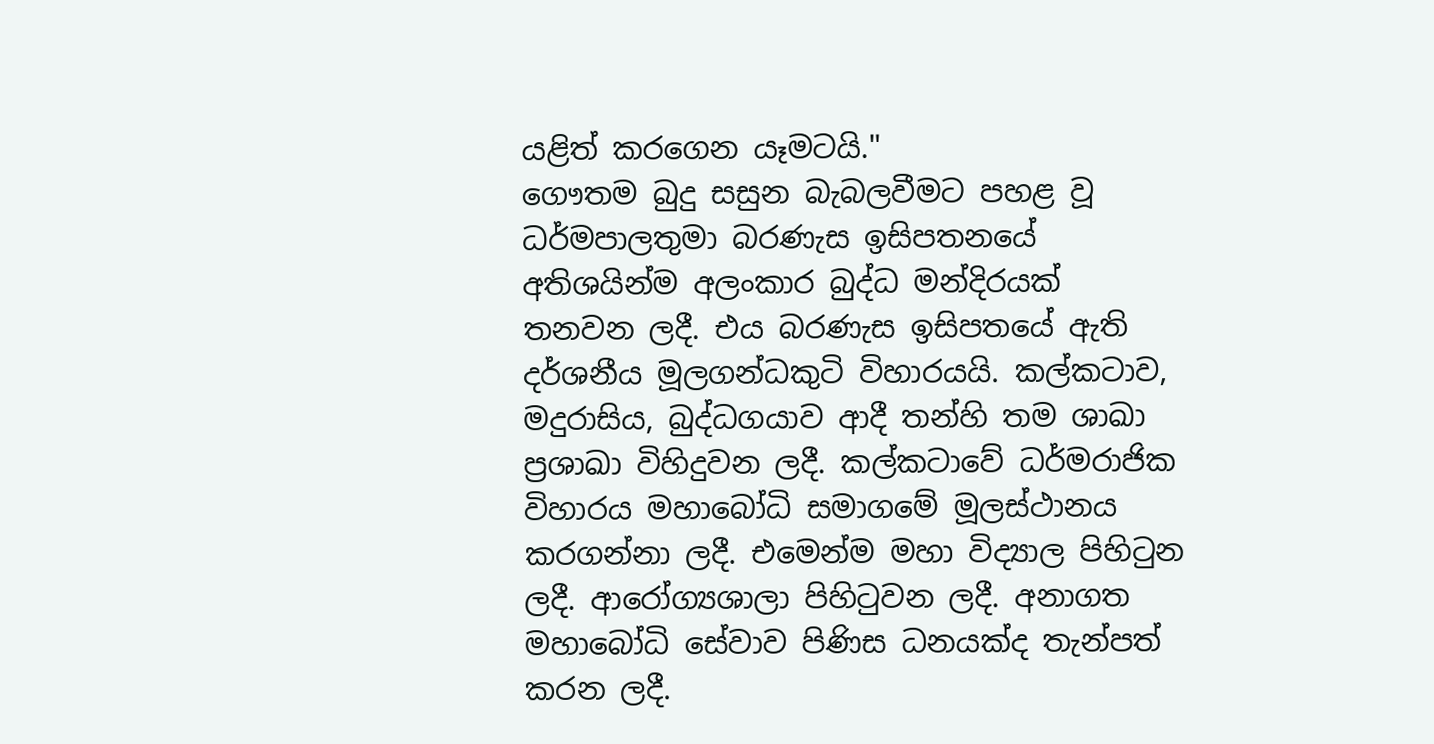යළිත් කරගෙන යෑමටයි."
ගෞතම බුදු සසුන බැබලවීමට පහළ වූ ධර්මපාලතුමා බරණැස ඉසිපතනයේ අතිශයින්ම අලංකාර බුද්ධ මන්දිරයක් තනවන ලදී. එය බරණැස ඉසිපතයේ ඇති දර්ශනීය මූලගන්ධකුටි විහාරයයි. කල්කටාව, මදුරාසිය, බුද්ධගයාව ආදී තන්හි තම ශාඛා ප්‍රශාඛා විහිදුවන ලදී. කල්කටාවේ ධර්මරාජික විහාරය මහාබෝධි සමාගමේ මූලස්ථානය කරගන්නා ලදී. එමෙන්ම මහා විද්‍යාල පිහිටුන ලදී. ආරෝග්‍යශාලා පිහිටුවන ලදී. අනාගත මහාබෝධි සේවාව පිණිස ධනයක්ද තැන්පත් කරන ලදී.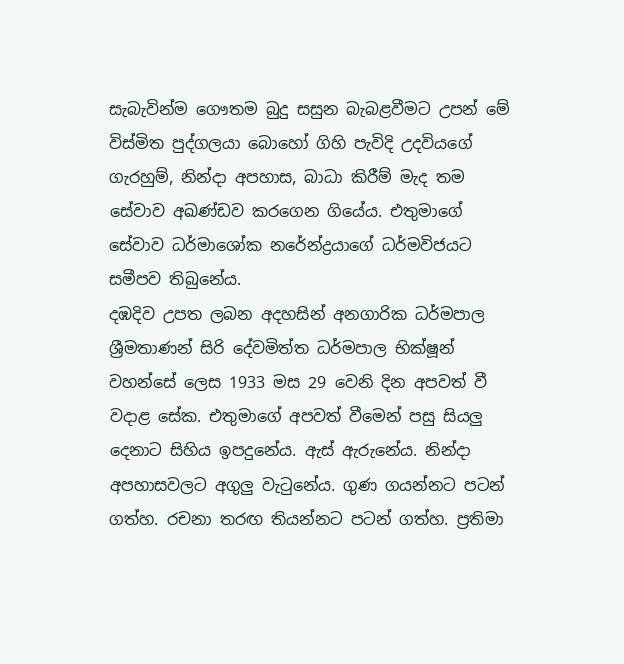සැබැවින්ම ගෞතම බුදු සසුන බැබළවීමට උපන් මේ විස්මිත පුද්ගලයා බොහෝ ගිහි පැවිදි උදවියගේ ගැරහුම්, නින්දා අපහාස, බාධා කිරීම් මැද තම සේවාව අඛණ්ඩව කරගෙන ගියේය. එතුමාගේ සේවාව ධර්මාශෝක නරේන්ද්‍රයාගේ ධර්මවිජයට සමීපව තිබුනේය.
දඹදිව උපත ලබන අදහසින් අනගාරික ධර්මපාල ශ්‍රීමතාණන් සිරි දේවමිත්ත ධර්මපාල භික්ෂූන් වහන්සේ ලෙස 1933 මස 29 වෙනි දින අපවත් වී වදාළ සේක. එතුමාගේ අපවත් වීමෙන් පසු සියලු දෙනාට සිහිය ඉපදුනේය. ඇස් ඇරුනේය. නින්දා අපහාසවලට අගුලු වැටුනේය. ගුණ ගයන්නට පටන් ගත්හ. රචනා තරඟ තියන්නට පටන් ගත්හ. ප්‍රතිමා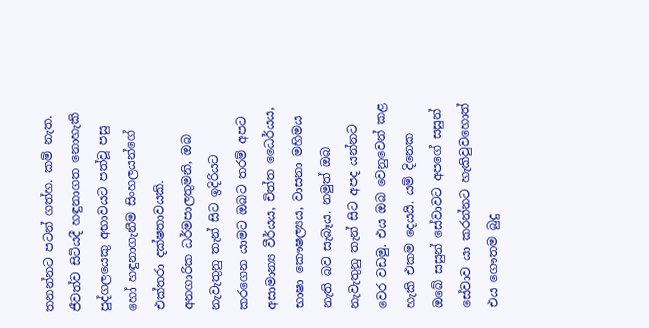තනන්නට පටන් ගත්හ. කම් නැත. ජීවත්ව සිටියදී හඳුනාගත නොහැකි පුද්ගලයෙකු අභාවයට පත්වූ පසු හෝ හඳුනාගැනීම සිංහලයන්ගේ එක්තරා දක්ෂතාවයකි.
අනගාරික ධර්මපාලතුමනි, ඔබ නැවැතුනු තැන් සිට ඉදිරියට කරගෙන යාමට ඔබට තරම් අපට අසාමාන්‍ය වීර්යය, චිත්ත ධෛර්යය, භාෂා කෞෂල්‍යය, වාසනා මහිමය නැති බව සැබෑය. නමුත් ඔබ නැවැතුනු තැන් සිට අපද යන්නට වෙර වඩමු. එය ඔබ වෙනුවෙන් කළ හැකි එකම දෙයයි. යම් දිනෙක ඔබේ සසුන් සේවාවට අපගේ සසුන් සේවාව යා කරන්නට හැකිවුවහොත් එය ගෞතම බුදු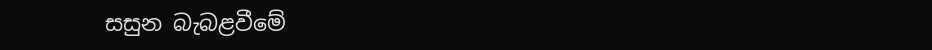සසුන බැබළවීමේ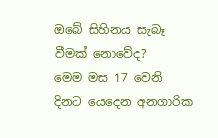ඔබේ සිහිනය සැබෑ වීමක් නොවේද?
මෙම මස 17 වෙනි දිනට යෙදෙන අනගාරික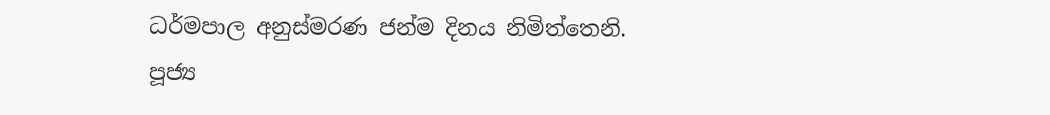ධර්මපාල අනුස්මරණ ජන්ම දිනය නිමිත්තෙනි.
පූජ්‍ය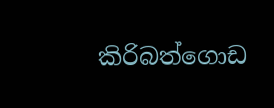කිරිබත්ගොඩ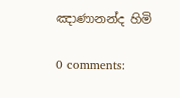ඤාණානන්ද හිමි

0 comments: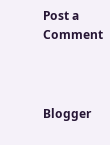Post a Comment



Blogger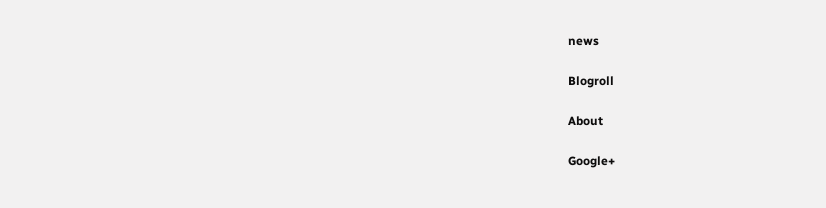news

Blogroll

About

Google+